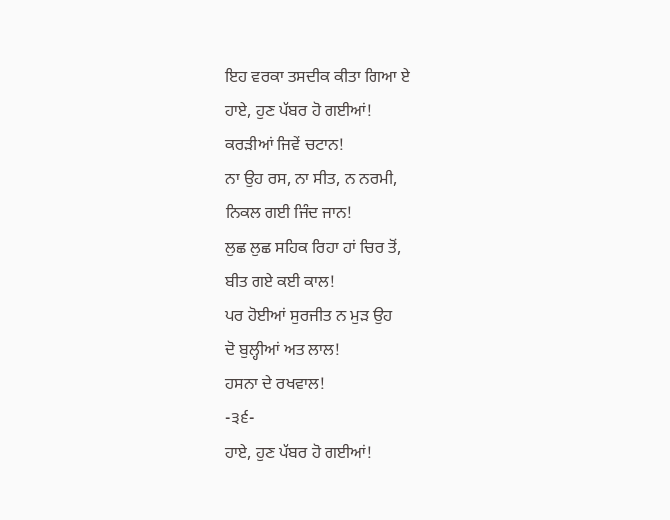ਇਹ ਵਰਕਾ ਤਸਦੀਕ ਕੀਤਾ ਗਿਆ ਏ
ਹਾਏ, ਹੁਣ ਪੱਬਰ ਹੋ ਗਈਆਂ!
ਕਰੜੀਆਂ ਜਿਵੇਂ ਚਟਾਨ!
ਨਾ ਉਹ ਰਸ, ਨਾ ਸੀਤ, ਨ ਨਰਮੀ,
ਨਿਕਲ ਗਈ ਜਿੰਦ ਜਾਨ!
ਲੁਛ ਲੁਛ ਸਹਿਕ ਰਿਹਾ ਹਾਂ ਚਿਰ ਤੋਂ,
ਬੀਤ ਗਏ ਕਈ ਕਾਲ!
ਪਰ ਹੋਈਆਂ ਸੁਰਜੀਤ ਨ ਮੁੜ ਉਹ
ਦੋ ਬੁਲ੍ਹੀਆਂ ਅਤ ਲਾਲ!
ਹਸਨਾ ਦੇ ਰਖਵਾਲ!
-੩੬-
ਹਾਏ, ਹੁਣ ਪੱਬਰ ਹੋ ਗਈਆਂ!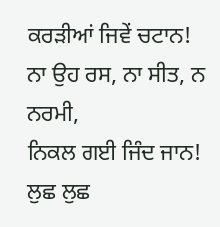ਕਰੜੀਆਂ ਜਿਵੇਂ ਚਟਾਨ!
ਨਾ ਉਹ ਰਸ, ਨਾ ਸੀਤ, ਨ ਨਰਮੀ,
ਨਿਕਲ ਗਈ ਜਿੰਦ ਜਾਨ!
ਲੁਛ ਲੁਛ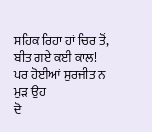ਸਹਿਕ ਰਿਹਾ ਹਾਂ ਚਿਰ ਤੋਂ,
ਬੀਤ ਗਏ ਕਈ ਕਾਲ!
ਪਰ ਹੋਈਆਂ ਸੁਰਜੀਤ ਨ ਮੁੜ ਉਹ
ਦੋ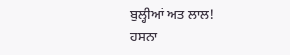ਬੁਲ੍ਹੀਆਂ ਅਤ ਲਾਲ!
ਹਸਨਾ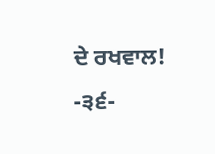ਦੇ ਰਖਵਾਲ!
-੩੬-